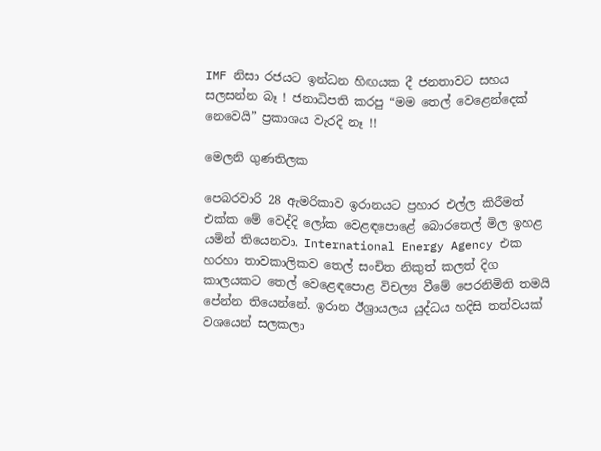IMF නිසා රජයට ඉන්ධන හිඟයක දී ජනතාවට සහය සලසන්න බෑ ! ජනාධිපති කරපු “මම තෙල් වෙළෙන්දෙක් නෙවෙයි” ප්‍රකාශය වැරදි නෑ !!

මෙලනි ගුණතිලක

පෙබරවාරි 28 ඇමරිකාව ඉරානයට ප්‍රහාර එල්ල කිරීමත් එක්ක මේ වෙද්දි ලෝක වෙළඳපොළේ බොරතෙල් මිල ඉහළ යමින් තියෙනවා. International Energy Agency එක හරහා තාවකාලිකව තෙල් සංචිත නිකුත් කලත් දිග කාලයකට තෙල් වෙළෙඳපොළ විචල්‍ය වීමේ පෙරනිමිති තමයි පේන්න තියෙන්නේ. ඉරාන ඊශ්‍රායලය යුද්ධය හදිසි තත්වයක් වශයෙන් සලකලා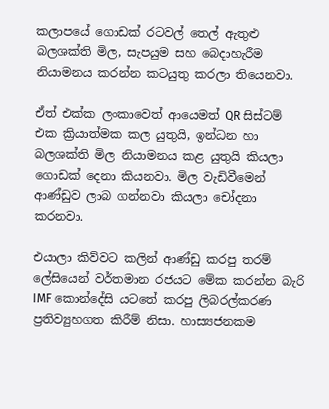කලාපයේ ගොඩක් රටවල් තෙල් ඇතුළු බලශක්ති මිල, සැපයුම සහ බෙදාහැරීම නියාමනය කරන්න කටයුතු කරලා තියෙනවා.

ඒත් එක්ක ලංකාවෙත් ආයෙමත් QR සිස්ටම් එක ක්‍රියාත්මක කල යුතුයි, ඉන්ධන හා බලශක්ති මිල නියාමනය කළ යුතුයි කියලා ගොඩක් දෙනා කියනවා. මිල වැඩිවීමෙන් ආණ්ඩුව ලාබ ගන්නවා කියලා චෝදනා කරනවා.

එයාලා කිව්වට කලින් ආණ්ඩු කරපු තරම් ලේසියෙන් වර්තමාන රජයට මේක කරන්න බැරි IMF කොන්දේසි යටතේ කරපු ලිබරල්කරණ ප්‍රතිව්‍යුහගත කිරීම් නිසා. හාස්‍යජනකම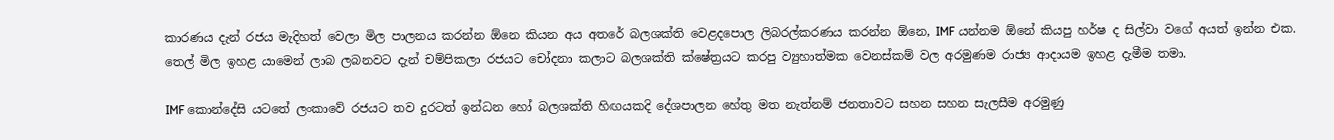කාරණය දැන් රජය මැදිහත් වෙලා මිල පාලනය කරන්න ඕනෙ කියන අය අතරේ බලශක්ති වෙළදපොල ලිබරල්කරණය කරන්න ඕනෙ, IMF යන්නම ඕනේ කියපු හර්ෂ ද සිල්වා වගේ අයත් ඉන්න එක. තෙල් මිල ඉහළ යාමෙන් ලාබ ලබනවට දැන් චම්පිකලා රජයට චෝදනා කලාට බලශක්ති ක්ෂේත්‍රයට කරපු ව්‍යුහාත්මක වෙනස්කම් වල අරමුණම රාජ්‍ය ආදායම ඉහළ දැමීම තමා.

IMF කොන්දේසි යටතේ ලංකාවේ රජයට තව දුරටත් ඉන්ධන හෝ බලශක්ති හිඟයකදි දේශපාලන හේතු මත නැත්නම් ජනතාවට සහන සහන සැලසීම අරමුණු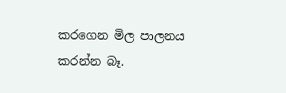කරගෙන මිල පාලනය කරන්න බෑ.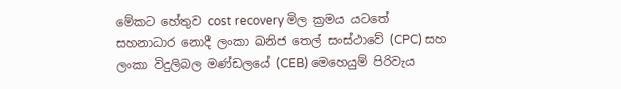මේකට හේතුව cost recovery මිල ක්‍රමය යටතේ සහනාධාර නොදී ලංකා ඛනිජ තෙල් සංස්ථාවේ (CPC) සහ ලංකා විදුලිබල මණ්ඩලයේ (CEB) මෙහෙයුම් පිරිවැය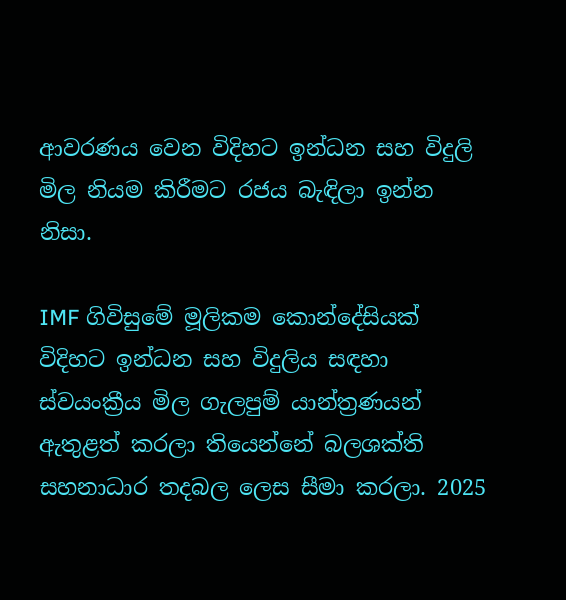ආවරණය වෙන විදිහට ඉන්ධන සහ විදුලි මිල නියම කිරීමට රජය බැඳිලා ඉන්න නිසා.

IMF ගිවිසුමේ මූලිකම කොන්දේසියක් විදිහට ඉන්ධන සහ විදුලිය සඳහා ස්වයංක්‍රීය මිල ගැලපුම් යාන්ත්‍රණයන් ඇතුළත් කරලා තියෙන්නේ බලශක්ති සහනාධාර තදබල ලෙස සීමා කරලා. 2025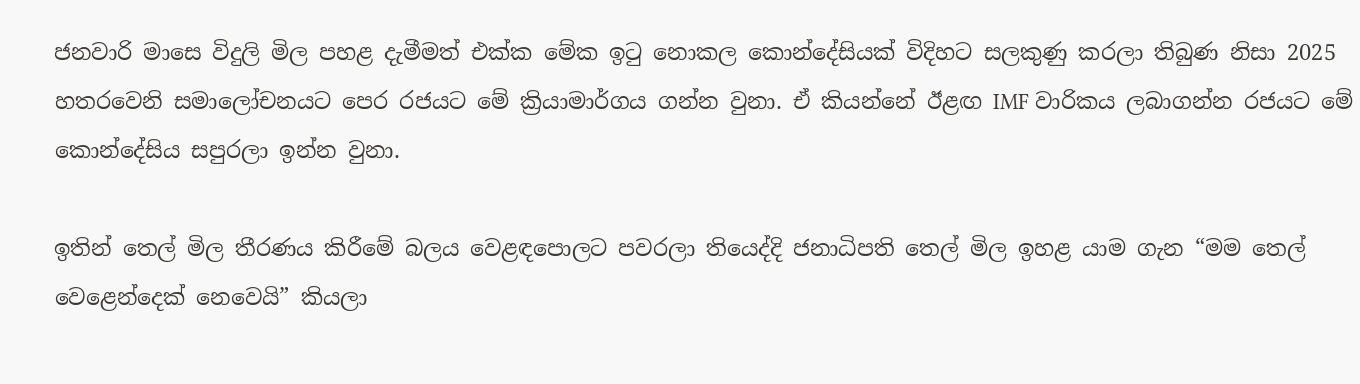ජනවාරි මාසෙ විදුලි මිල පහළ දැමීමත් එක්ක මේක ඉටු නොකල කොන්දේසියක් විදිහට සලකුණු කරලා තිබුණ නිසා 2025 හතරවෙනි සමාලෝචනයට පෙර රජයට මේ ක්‍රියාමාර්ගය ගන්න වුනා. ඒ කියන්නේ ඊළඟ IMF වාරිකය ලබාගන්න රජයට මේ කොන්දේසිය සපුරලා ඉන්න වුනා.

ඉතින් තෙල් මිල තීරණය කිරීමේ බලය වෙළඳපොලට පවරලා තියෙද්දි ජනාධිපති තෙල් මිල ඉහළ යාම ගැන “මම තෙල් වෙළෙන්දෙක් නෙවෙයි” කියලා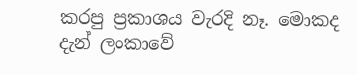කරපු ප්‍රකාශය වැරදි නෑ. මොකද දැන් ලංකාවේ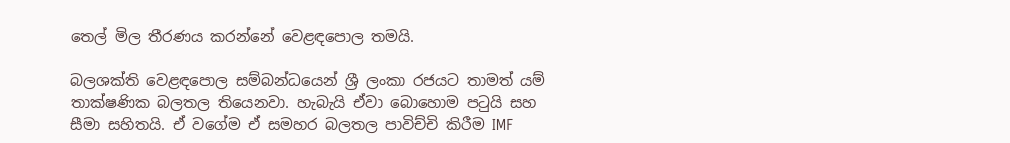තෙල් මිල තීරණය කරන්නේ වෙළඳපොල තමයි.

බලශක්ති වෙළඳපොල සම්බන්ධයෙන් ශ්‍රී ලංකා රජයට තාමත් යම් තාක්ෂණික බලතල තියෙනවා. හැබැයි ඒවා බොහොම පටුයි සහ සීමා සහිතයි. ඒ වගේම ඒ සමහර බලතල පාවිච්චි කිරීම IMF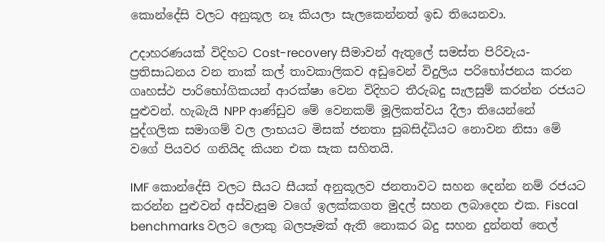කොන්දේසි වලට අනුකූල නෑ කියලා සැලකෙන්නත් ඉඩ තියෙනවා.

උදාහරණයක් විදිහට Cost-recovery සීමාවන් ඇතුලේ සමස්ත පිරිවැය-ප්‍රතිසාධනය වන තාක් කල් තාවකාලිකව අඩුවෙන් විදුලිය පරිභෝජනය කරන ගෘහස්ථ පාරිභෝගිකයන් ආරක්ෂා වෙන විදිහට තීරුබදු සැලසුම් කරන්න රජයට පුළුවන්. හැබැයි NPP ආණ්ඩුව මේ වෙනකම් මූලිකත්වය දීලා තියෙන්නේ පුද්ගලික සමාගම් වල ලාභයට මිසක් ජනතා සුබසිද්ධියට නොවන නිසා මේ වගේ පියවර ගනියිද කියන එක සැක සහිතයි.

IMF කොන්දේසි වලට සීයට සීයක් අනුකූලව ජනතාවට සහන දෙන්න නම් රජයට කරන්න පුළුවන් අස්වැසුම වගේ ඉලක්කගත මුදල් සහන ලබාදෙන එක. Fiscal benchmarks වලට ලොකු බලපෑමක් ඇති නොකර බදු සහන දුන්නත් තෙල්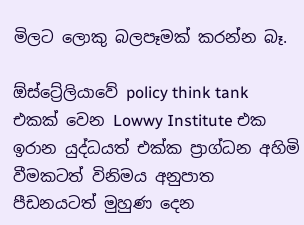මිලට ලොකු බලපෑමක් කරන්න බෑ.

ඕස්ට්‍රේලියාවේ policy think tank එකක් වෙන Lowwy Institute එක ඉරාන යුද්ධයත් එක්ක ප්‍රාග්ධන අහිමි වීමකටත් විනිමය අනුපාත පීඩනයටත් මුහුණ දෙන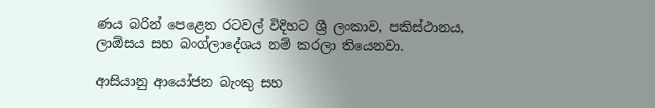ණය බරින් පෙළෙන රටවල් විදිහට ශ්‍රී ලංකාව, පකිස්ථානය, ලාඕසය සහ බංග්ලාදේශය නම් කරලා තියෙනවා.

ආසියානු ආයෝජන බැංකු සහ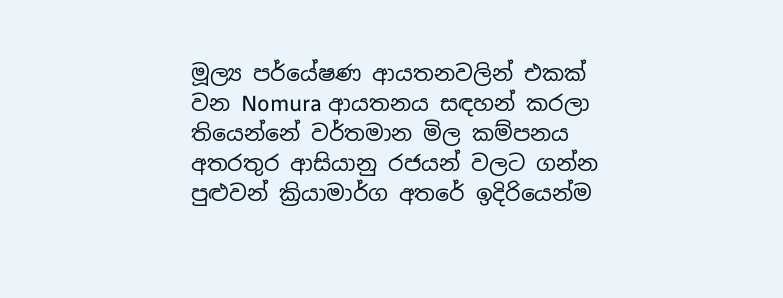මූල්‍ය පර්යේෂණ ආයතනවලින් එකක් වන Nomura ආයතනය සඳහන් කරලා තියෙන්නේ වර්තමාන මිල කම්පනය අතරතුර ආසියානු රජයන් වලට ගන්න පුළුවන් ක්‍රියාමාර්ග අතරේ ඉදිරියෙන්ම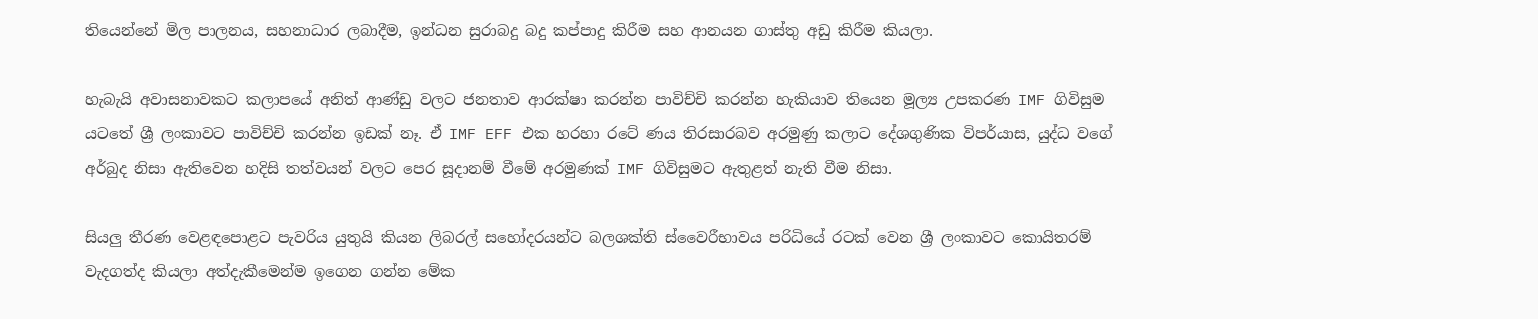තියෙන්නේ මිල පාලනය, සහනාධාර ලබාදීම, ඉන්ධන සුරාබදු බදු කප්පාදු කිරීම සහ ආනයන ගාස්තු අඩු කිරීම කියලා.

හැබැයි අවාසනාවකට කලාපයේ අනිත් ආණ්ඩු වලට ජනතාව ආරක්ෂා කරන්න පාවිච්චි කරන්න හැකියාව තියෙන මූල්‍ය උපකරණ IMF ගිවිසුම යටතේ ශ්‍රී ලංකාවට පාවිච්චි කරන්න ඉඩක් නෑ. ඒ IMF EFF එක හරහා රටේ ණය තිරසාරබව අරමුණු කලාට දේශගුණික විපර්යාස, යුද්ධ වගේ අර්බුද නිසා ඇතිවෙන හදිසි තත්වයන් වලට පෙර සූදානම් වීමේ අරමුණක් IMF ගිවිසුමට ඇතුළත් නැති වීම නිසා.

සියලු තීරණ වෙළඳපොළට පැවරිය යුතුයි කියන ලිබරල් සහෝදරයන්ට බලශක්ති ස්වෛරීභාවය පරිධියේ රටක් වෙන ශ්‍රී ලංකාවට කොයිතරම් වැදගත්ද කියලා අත්දැකීමෙන්ම ඉගෙන ගන්න මේක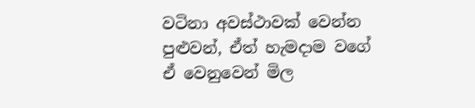වටිනා අවස්ථාවක් වෙන්න පුළුවන්, ඒත් හැමදාම වගේ ඒ වෙනුවෙන් මිල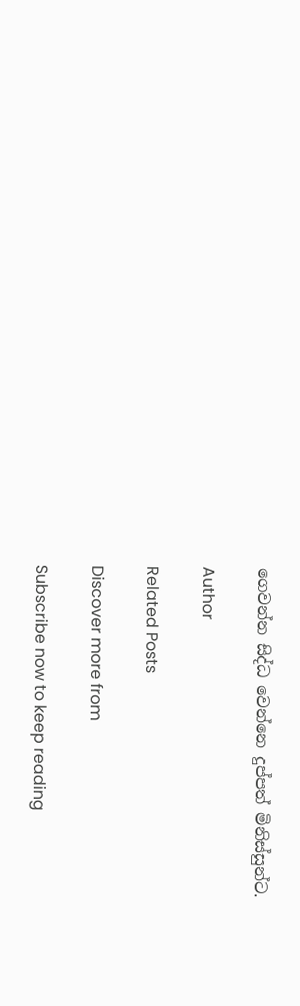ගෙවන්න සිද්ධ වෙන්නෙ දුප්පත් මිනිස්සුන්ට.

Author

Related Posts

Discover more from

Subscribe now to keep reading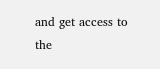and get access to the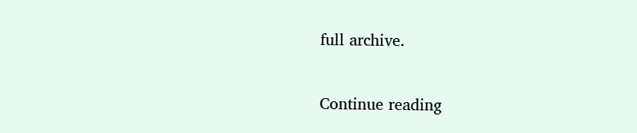full archive.

Continue reading